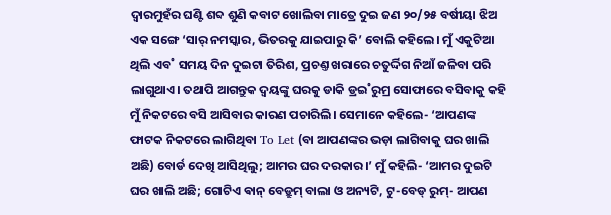ଦ୍ବାରମୁହଁର ଘଣ୍ଟି ଶବ୍ଦ ଶୁଣି କବାଟ ଖୋଲିବା ମାତ୍ରେ ଦୁଇ ଜଣ ୨୦/୨୫ ବର୍ଷୀୟା ଝିଅ ଏକ ସଙ୍ଗେ ‘ସାର୍ ନମସ୍କାର, ଭିତରକୁ ଯାଇପାରୁ କି’ ବୋଲି କହିଲେ। ମୁଁ ଏକୁଟିଆ ଥିଲି ଏବ˚ ସମୟ ଦିନ ଦୁଇଟା ତିରିଶ, ପ୍ରଚଣ୍ତ ଖରାରେ ଚତୁର୍ଦ୍ଦିଗ ନିଆଁ ଜଳିବା ପରି ଲାଗୁଥାଏ। ତଥାପି ଆଗନ୍ତୁକ ଦ୍ବୟଙ୍କୁ ଘରକୁ ଡାକି ଡ୍ରଇ˚ରୁମ୍ର ସୋଫାରେ ବସିବାକୁ କହି ମୁଁ ନିକଟରେ ବସି ଆସିବାର କାରଣ ପଚାରିଲି। ସେମାନେ କହିଲେ- ‘ଆପଣଙ୍କ ଫାଟକ ନିକଟରେ ଲାଗିଥିବା To Let (ବା ଆପଣଙ୍କର ଭଡ଼ା ଲାଗିବାକୁ ଘର ଖାଲି ଅଛି) ବୋର୍ଡ ଦେଖି ଆସିଥିଲୁ; ଆମର ଘର ଦରକାର।’ ମୁଁ କହିଲି- ‘ଆମର ଦୁଇଟି ଘର ଖାଲି ଅଛି; ଗୋଟିଏ ଵାନ୍ ବେଡ୍ରୁମ୍ ବାଲା ଓ ଅନ୍ୟଟି, ଟୁ-ବେଡ୍ ରୁମ୍- ଆପଣ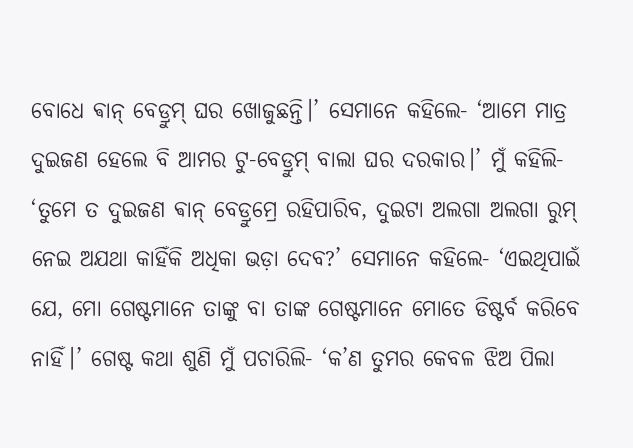ବୋଧେ ଵାନ୍ ବେଡ୍ରୁମ୍ ଘର ଖୋଜୁଛନ୍ତି।’ ସେମାନେ କହିଲେ- ‘ଆମେ ମାତ୍ର ଦୁଇଜଣ ହେଲେ ବି ଆମର ଟୁ-ବେଡ୍ରୁମ୍ ବାଲା ଘର ଦରକାର।’ ମୁଁ କହିଲି- ‘ତୁମେ ତ ଦୁଇଜଣ ଵାନ୍ ବେଡ୍ରୁମ୍ରେ ରହିପାରିବ, ଦୁଇଟା ଅଲଗା ଅଲଗା ରୁମ୍ ନେଇ ଅଯଥା କାହିଁକି ଅଧିକା ଭଡ଼ା ଦେବ?’ ସେମାନେ କହିଲେ- ‘ଏଇଥିପାଇଁ ଯେ, ମୋ ଗେଷ୍ଟମାନେ ତାଙ୍କୁ ବା ତାଙ୍କ ଗେଷ୍ଟମାନେ ମୋତେ ଡିଷ୍ଟର୍ବ କରିବେ ନାହିଁ।’ ଗେଷ୍ଟ କଥା ଶୁଣି ମୁଁ ପଚାରିଲି- ‘କ’ଣ ତୁମର କେବଳ ଝିଅ ପିଲା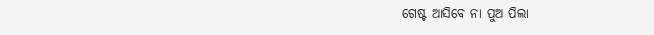ଗେଷ୍ଟ ଆସିବେ ନା ପୁଅ ପିଲା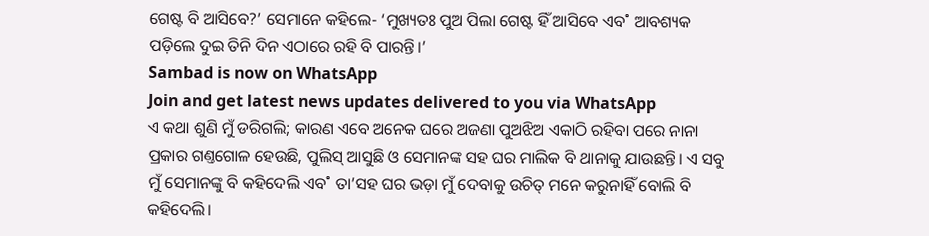ଗେଷ୍ଟ ବି ଆସିବେ?’ ସେମାନେ କହିଲେ- ‘ମୁଖ୍ୟତଃ ପୁଅ ପିଲା ଗେଷ୍ଟ ହିଁ ଆସିବେ ଏବ˚ ଆବଶ୍ୟକ ପଡ଼ିଲେ ଦୁଇ ତିନି ଦିନ ଏଠାରେ ରହି ବି ପାରନ୍ତି।’
Sambad is now on WhatsApp
Join and get latest news updates delivered to you via WhatsApp
ଏ କଥା ଶୁଣି ମୁଁ ଡରିଗଲି; କାରଣ ଏବେ ଅନେକ ଘରେ ଅଜଣା ପୁଅଝିଅ ଏକାଠି ରହିବା ପରେ ନାନା ପ୍ରକାର ଗଣ୍ତଗୋଳ ହେଉଛି, ପୁଲିସ୍ ଆସୁଛି ଓ ସେମାନଙ୍କ ସହ ଘର ମାଲିକ ବି ଥାନାକୁ ଯାଉଛନ୍ତି। ଏ ସବୁ ମୁଁ ସେମାନଙ୍କୁ ବି କହିଦେଲି ଏବ˚ ତା’ସହ ଘର ଭଡ଼ା ମୁଁ ଦେବାକୁ ଉଚିତ୍ ମନେ କରୁନାହିଁ ବୋଲି ବି କହିଦେଲି।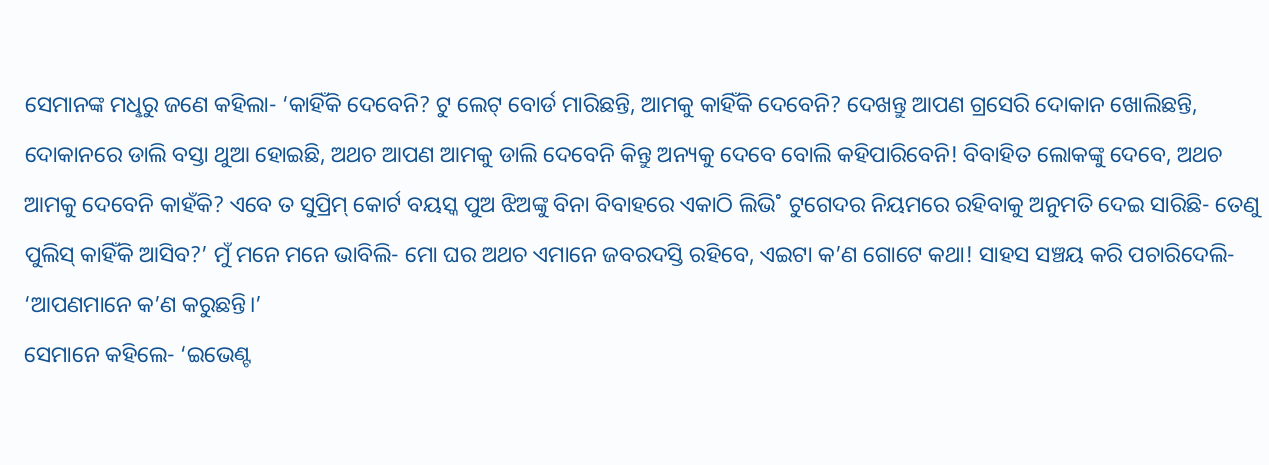ସେମାନଙ୍କ ମଧୢରୁ ଜଣେ କହିଲା- ‘କାହିଁକି ଦେବେନି? ଟୁ ଲେଟ୍ ବୋର୍ଡ ମାରିଛନ୍ତି, ଆମକୁ କାହିଁକି ଦେବେନି? ଦେଖନ୍ତୁ ଆପଣ ଗ୍ରସେରି ଦୋକାନ ଖୋଲିଛନ୍ତି, ଦୋକାନରେ ଡାଲି ବସ୍ତା ଥୁଆ ହୋଇଛି, ଅଥଚ ଆପଣ ଆମକୁ ଡାଲି ଦେବେନି କିନ୍ତୁ ଅନ୍ୟକୁ ଦେବେ ବୋଲି କହିପାରିବେନି! ବିବାହିତ ଲୋକଙ୍କୁ ଦେବେ, ଅଥଚ ଆମକୁ ଦେବେନି କାହଁକି? ଏବେ ତ ସୁପ୍ରିମ୍ କୋର୍ଟ ବୟସ୍କ ପୁଅ ଝିଅଙ୍କୁ ବିନା ବିବାହରେ ଏକାଠି ଲିଭି˚ ଟୁଗେଦର ନିୟମରେ ରହିବାକୁ ଅନୁମତି ଦେଇ ସାରିଛି- ତେଣୁ ପୁଲିସ୍ କାହିଁକି ଆସିବ?’ ମୁଁ ମନେ ମନେ ଭାବିଲି- ମୋ ଘର ଅଥଚ ଏମାନେ ଜବରଦସ୍ତି ରହିବେ, ଏଇଟା କ’ଣ ଗୋଟେ କଥା! ସାହସ ସଞ୍ଚୟ କରି ପଚାରିଦେଲି- ‘ଆପଣମାନେ କ’ଣ କରୁଛନ୍ତି।’
ସେମାନେ କହିଲେ- ‘ଇଭେଣ୍ଟ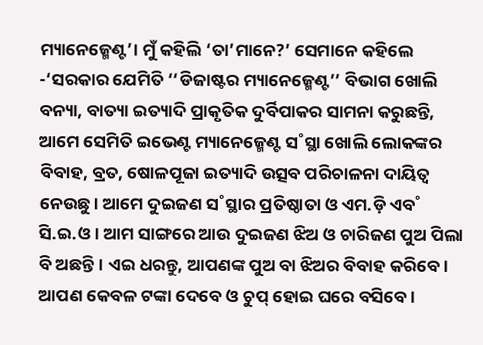ମ୍ୟାନେଜ୍ମେଣ୍ଟ’। ମୁଁ କହିଲି ‘ତା’ମାନେ?’ ସେମାନେ କହିଲେ -‘ସରକାର ଯେମିତି ‘‘ଡିଜାଷ୍ଟର ମ୍ୟାନେଜ୍ମେଣ୍ଟ’’ ବିଭାଗ ଖୋଲି ବନ୍ୟା, ବାତ୍ୟା ଇତ୍ୟାଦି ପ୍ରାକୃତିକ ଦୁର୍ବିପାକର ସାମନା କରୁଛନ୍ତି, ଆମେ ସେମିତି ଇଭେଣ୍ଟ ମ୍ୟାନେଜ୍ମେଣ୍ଟ ସ˚ସ୍ଥା ଖୋଲି ଲୋକଙ୍କର ବିବାହ, ବ୍ରତ, ଷୋଳପୂଜା ଇତ୍ୟାଦି ଉତ୍ସବ ପରିଚାଳନା ଦାୟିତ୍ବ ନେଉଛୁ। ଆମେ ଦୁଇଜଣ ସ˚ସ୍ଥାର ପ୍ରତିଷ୍ଠାତା ଓ ଏମ.ଡ଼ି ଏବ˚ ସି.ଇ.ଓ। ଆମ ସାଙ୍ଗରେ ଆଉ ଦୁଇଜଣ ଝିଅ ଓ ଚାରିଜଣ ପୁଅ ପିଲା ବି ଅଛନ୍ତି। ଏଇ ଧରନ୍ତୁ, ଆପଣଙ୍କ ପୁଅ ବା ଝିଅର ବିବାହ କରିବେ। ଆପଣ କେବଳ ଟଙ୍କା ଦେବେ ଓ ଚୁପ୍ ହୋଇ ଘରେ ବସିବେ।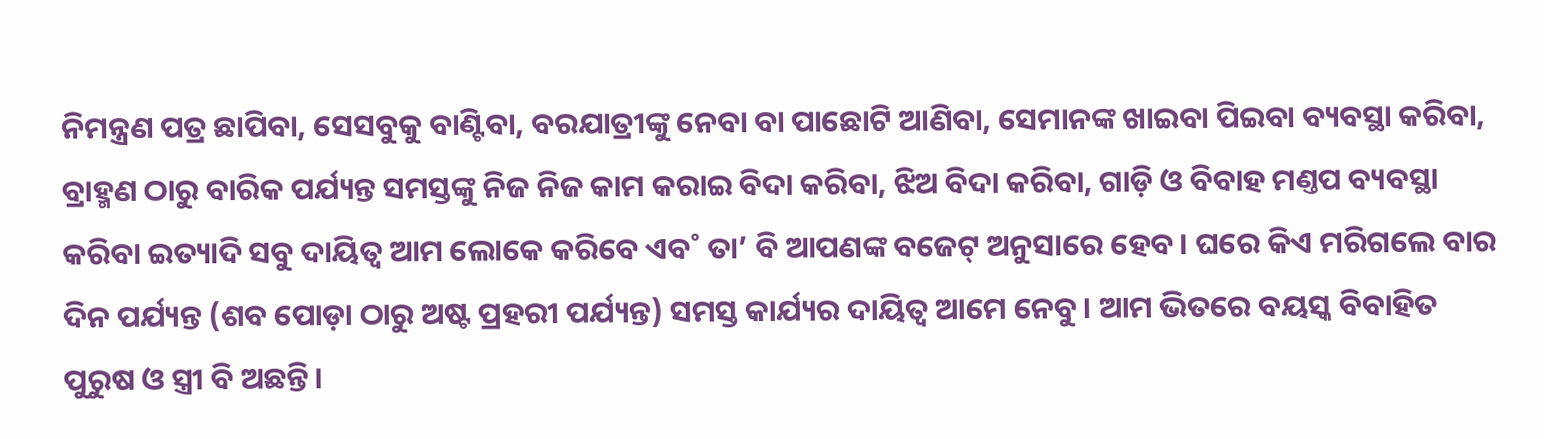ନିମନ୍ତ୍ରଣ ପତ୍ର ଛାପିବା, ସେସବୁକୁ ବାଣ୍ଟିବା, ବରଯାତ୍ରୀଙ୍କୁ ନେବା ବା ପାଛୋଟି ଆଣିବା, ସେମାନଙ୍କ ଖାଇବା ପିଇବା ବ୍ୟବସ୍ଥା କରିବା, ବ୍ରାହ୍ମଣ ଠାରୁ ବାରିକ ପର୍ଯ୍ୟନ୍ତ ସମସ୍ତଙ୍କୁ ନିଜ ନିଜ କାମ କରାଇ ବିଦା କରିବା, ଝିଅ ବିଦା କରିବା, ଗାଡ଼ି ଓ ବିବାହ ମଣ୍ତପ ବ୍ୟବସ୍ଥା କରିବା ଇତ୍ୟାଦି ସବୁ ଦାୟିତ୍ବ ଆମ ଲୋକେ କରିବେ ଏବ˚ ତା’ ବି ଆପଣଙ୍କ ବଜେଟ୍ ଅନୁସାରେ ହେବ। ଘରେ କିଏ ମରିଗଲେ ବାର ଦିନ ପର୍ଯ୍ୟନ୍ତ (ଶବ ପୋଡ଼ା ଠାରୁ ଅଷ୍ଟ ପ୍ରହରୀ ପର୍ଯ୍ୟନ୍ତ) ସମସ୍ତ କାର୍ଯ୍ୟର ଦାୟିତ୍ବ ଆମେ ନେବୁ। ଆମ ଭିତରେ ବୟସ୍କ ବିବାହିତ ପୁରୁଷ ଓ ସ୍ତ୍ରୀ ବି ଅଛନ୍ତି।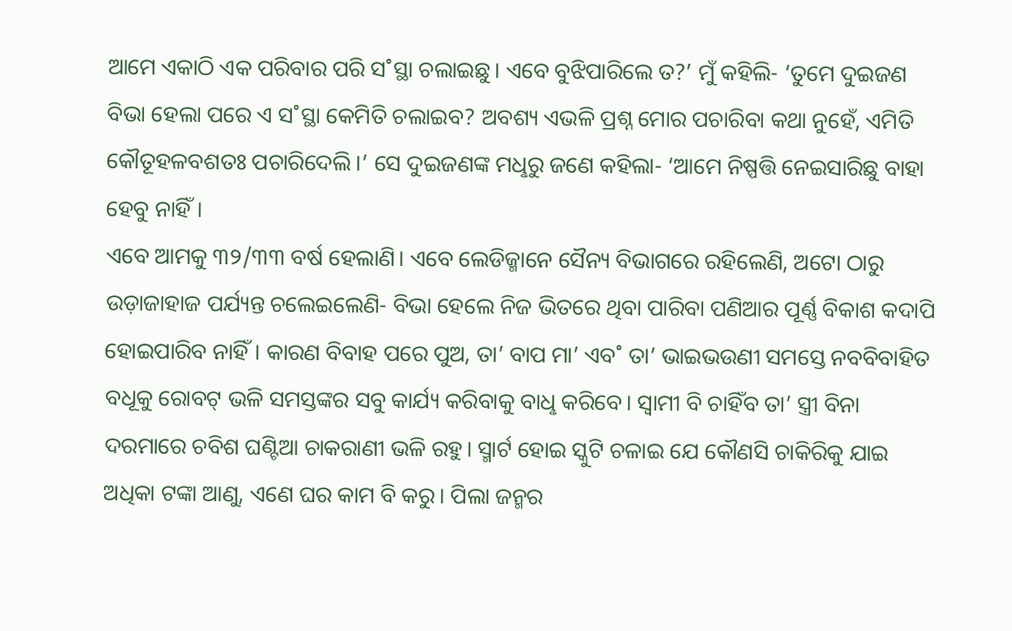ଆମେ ଏକାଠି ଏକ ପରିବାର ପରି ସ˚ସ୍ଥା ଚଲାଇଛୁ। ଏବେ ବୁଝିପାରିଲେ ତ?’ ମୁଁ କହିଲି- ‘ତୁମେ ଦୁଇଜଣ ବିଭା ହେଲା ପରେ ଏ ସ˚ସ୍ଥା କେମିତି ଚଲାଇବ? ଅବଶ୍ୟ ଏଭଳି ପ୍ରଶ୍ନ ମୋର ପଚାରିବା କଥା ନୁହେଁ, ଏମିତି କୌତୂହଳବଶତଃ ପଚାରିଦେଲି।’ ସେ ଦୁଇଜଣଙ୍କ ମଧୢରୁ ଜଣେ କହିଲା- ‘ଆମେ ନିଷ୍ପତ୍ତି ନେଇସାରିଛୁ ବାହା ହେବୁ ନାହିଁ।
ଏବେ ଆମକୁ ୩୨/୩୩ ବର୍ଷ ହେଲାଣି। ଏବେ ଲେଡିଜ୍ମାନେ ସୈନ୍ୟ ବିଭାଗରେ ରହିଲେଣି, ଅଟୋ ଠାରୁ ଉଡ଼ାଜାହାଜ ପର୍ଯ୍ୟନ୍ତ ଚଲେଇଲେଣି- ବିଭା ହେଲେ ନିଜ ଭିତରେ ଥିବା ପାରିବା ପଣିଆର ପୂର୍ଣ୍ଣ ବିକାଶ କଦାପି ହୋଇପାରିବ ନାହିଁ। କାରଣ ବିବାହ ପରେ ପୁଅ, ତା’ ବାପ ମା’ ଏବ˚ ତା’ ଭାଇଭଉଣୀ ସମସ୍ତେ ନବବିବାହିତ ବଧୂକୁ ରୋବଟ୍ ଭଳି ସମସ୍ତଙ୍କର ସବୁ କାର୍ଯ୍ୟ କରିବାକୁ ବାଧୢ କରିବେ। ସ୍ବାମୀ ବି ଚାହିଁବ ତା’ ସ୍ତ୍ରୀ ବିନା ଦରମାରେ ଚବିଶ ଘଣ୍ଟିଆ ଚାକରାଣୀ ଭଳି ରହୁ। ସ୍ମାର୍ଟ ହୋଇ ସ୍କୁଟି ଚଳାଇ ଯେ କୌଣସି ଚାକିରିକୁ ଯାଇ ଅଧିକା ଟଙ୍କା ଆଣୁ, ଏଣେ ଘର କାମ ବି କରୁ। ପିଲା ଜନ୍ମର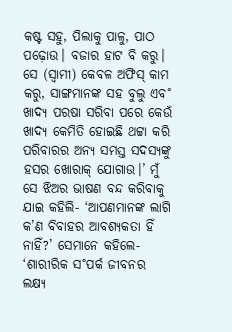କଷ୍ଟ ସହୁ, ପିଲାକୁ ପାଳୁ, ପାଠ ପଢ଼ୋଉ। ବଜାର ହାଟ ବି କରୁ। ସେ (ସ୍ବାମୀ) କେବଳ ଅଫିସ୍ କାମ କରୁ, ସାଙ୍ଗମାନଙ୍କ ସହ ବୁଲୁ ଏବ˚ ଖାଦ୍ୟ ପରଷା ସରିବା ପରେ କେଉଁ ଖାଦ୍ୟ କେମିତି ହୋଇଛି ଥଟ୍ଟା କରି ପରିବାରର ଅନ୍ୟ ସମସ୍ତ ସଦସ୍ୟଙ୍କୁ ହସର ଖୋରାକ୍ ଯୋଗାଉ।’ ମୁଁ ସେ ଝିଅର ଭାଷଣ ବନ୍ଦ କରିବାକୁ ଯାଇ କହିଲି- ‘ଆପଣମାନଙ୍କ ଲାଗି କ’ଣ ବିବାହର ଆବଶ୍ୟକତା ହିଁ ନାହିଁ?’ ସେମାନେ କହିଲେ- ‘ଶାରୀରିକ ସ˚ପର୍କ ଜୀବନର ଲକ୍ଷ୍ୟ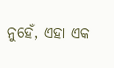ନୁହେଁ, ଏହା ଏକ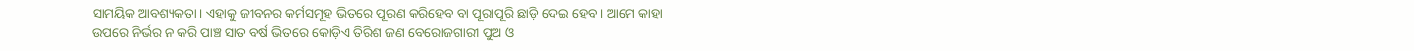ସାମୟିକ ଆବଶ୍ୟକତା। ଏହାକୁ ଜୀବନର କର୍ମସମୂହ ଭିତରେ ପୂରଣ କରିହେବ ବା ପୂରାପୂରି ଛାଡ଼ି ଦେଇ ହେବ। ଆମେ କାହା ଉପରେ ନିର୍ଭର ନ କରି ପାଞ୍ଚ ସାତ ବର୍ଷ ଭିତରେ କୋଡ଼ିଏ ତିରିଶ ଜଣ ବେରୋଜଗାରୀ ପୁଅ ଓ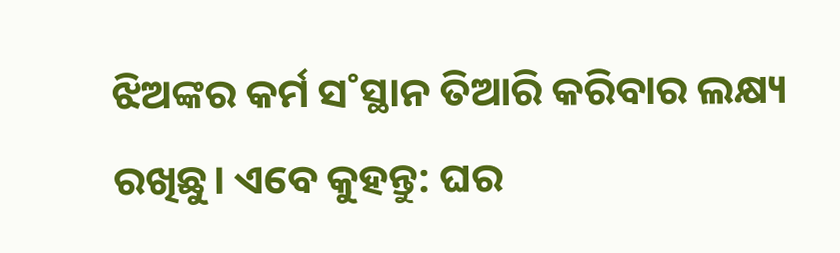ଝିଅଙ୍କର କର୍ମ ସ˚ସ୍ଥାନ ତିଆରି କରିବାର ଲକ୍ଷ୍ୟ ରଖିଛୁ। ଏବେ କୁହନ୍ତୁ: ଘର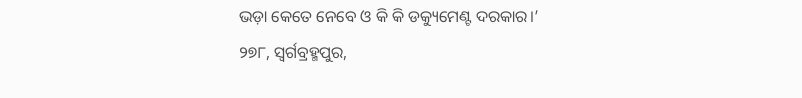ଭଡ଼ା କେତେ ନେବେ ଓ କି କି ଡକ୍ୟୁମେଣ୍ଟ ଦରକାର।’
୨୭୮, ସ୍ବର୍ଗବ୍ରହ୍ମପୁର,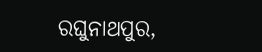ରଘୁନାଥପୁର,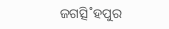ଜଗତ୍ସି˚ହପୁର